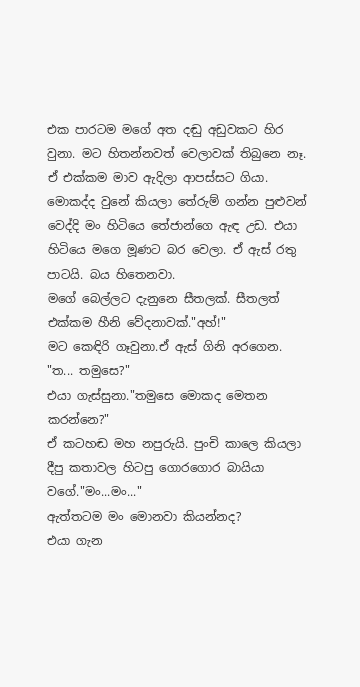එක පාරටම මගේ අත දඬු අඩුවකට හිර වුනා. මට හිතන්නවත් වෙලාවක් තිබුනෙ නෑ. ඒ එක්කම මාව ඇදිලා ආපස්සට ගියා.
මොකද්ද වුනේ කියලා තේරුම් ගන්න පුළුවන් වෙද්දි මං හිටියෙ තේජාන්ගෙ ඇඳ උඩ. එයා හිටියෙ මගෙ මූණට බර වෙලා. ඒ ඇස් රතු පාටයි. බය හිතෙනවා.
මගේ බෙල්ලට දැනුනෙ සීතලක්. සීතලත් එක්කම හීනි වේදනාවක්."අහ්!"
මට කෙඳිරි ගෑවුනා.ඒ ඇස් ගිනි අරගෙන.
"ත... තමුසෙ?"
එයා ගැස්සුනා."තමුසෙ මොකද මෙතන කරන්නෙ?"
ඒ කටහඬ මහ නපුරුයි. පුංචි කාලෙ කියලා දීපු කතාවල හිටපු ගොරගොර බායියා වගේ."මං...මං..."
ඇත්තටම මං මොනවා කියන්නද?
එයා ගැන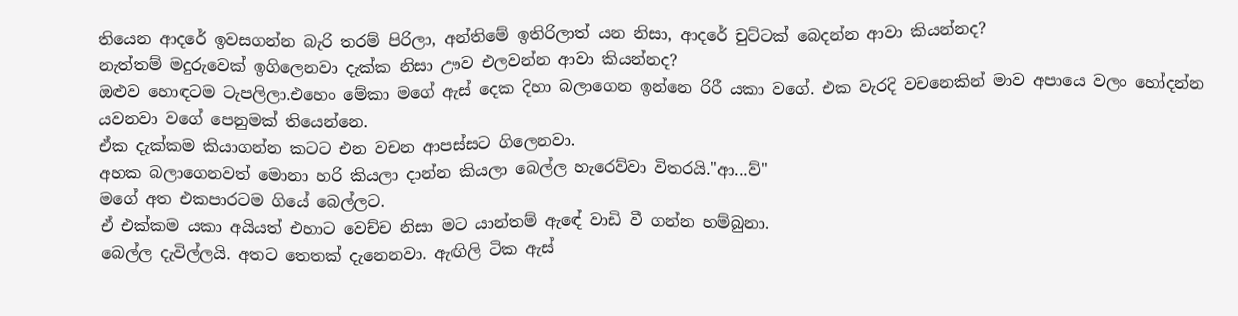තියෙන ආදරේ ඉවසගන්න බැරි තරම් පිරිලා, අන්තිමේ ඉතිරිලාත් යන නිසා, ආදරේ චුට්ටක් බෙදන්න ආවා කියන්නද?
නැත්තම් මදුරුවෙක් ඉගිලෙනවා දැක්ක නිසා ඌව එලවන්න ආවා කියන්නද?
ඔළුව හොඳටම ටැපලිලා.එහෙං මේකා මගේ ඇස් දෙක දිහා බලාගෙන ඉන්නෙ රිරී යකා වගේ. එක වැරදි වචනෙකින් මාව අපායෙ වලං හෝදන්න යවනවා වගේ පෙනුමක් තියෙන්නෙ.
ඒක දැක්කම කියාගන්න කටට එන වචන ආපස්සට ගිලෙනවා.
අහක බලාගෙනවත් මොනා හරි කියලා දාන්න කියලා බෙල්ල හැරෙව්වා විතරයි."ආ...ව්"
මගේ අත එකපාරටම ගියේ බෙල්ලට.
ඒ එක්කම යකා අයියත් එහාට වෙච්ච නිසා මට යාන්තම් ඇඳේ වාඩි වී ගන්න හම්බුනා.
බෙල්ල දැවිල්ලයි. අතට තෙතක් දැනෙනවා. ඇඟිලි ටික ඇස්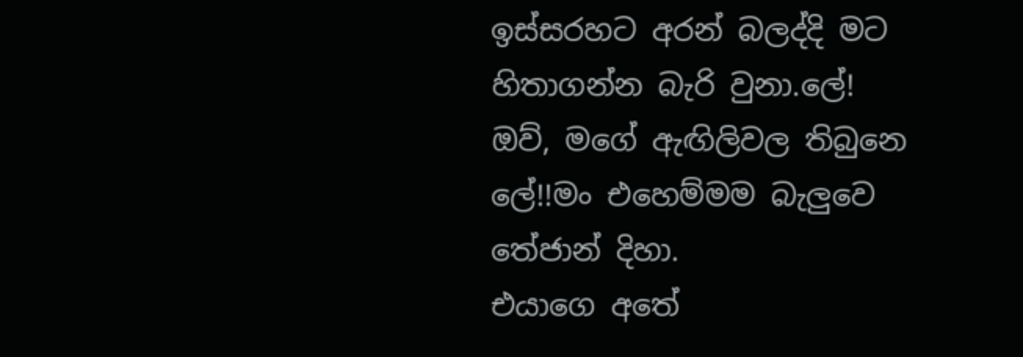ඉස්සරහට අරන් බලද්දි මට හිතාගන්න බැරි වුනා.ලේ!
ඔව්, මගේ ඇඟිලිවල තිබුනෙ ලේ!!මං එහෙම්මම බැලුවෙ තේජාන් දිහා.
එයාගෙ අතේ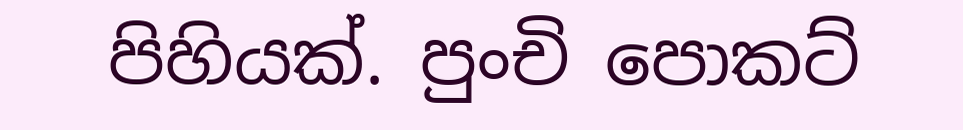පිහියක්. පුංචි පොකට්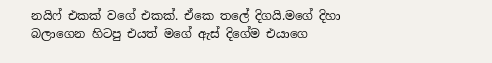නයිෆ් එකක් වගේ එකක්. ඒකෙ තලේ දිගයි.මගේ දිහා බලාගෙන හිටපු එයත් මගේ ඇස් දිගේම එයාගෙ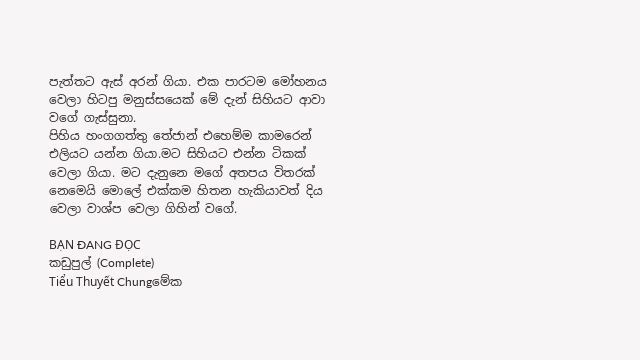පැත්තට ඇස් අරන් ගියා. එක පාරටම මෝහනය වෙලා හිටපු මනුස්සයෙක් මේ දැන් සිහියට ආවා වගේ ගැස්සුනා.
පිහිය හංගගත්තු තේජාන් එහෙම්ම කාමරෙන් එලියට යන්න ගියා.මට සිහියට එන්න ටිකක් වෙලා ගියා. මට දැනුනෙ මගේ අතපය විතරක් නෙමෙයි මොලේ එක්කම හිතන හැකියාවත් දිය වෙලා වාශ්ප වෙලා ගිහින් වගේ.

BẠN ĐANG ĐỌC
කඩුපුල් (Complete)
Tiểu Thuyết Chungමේක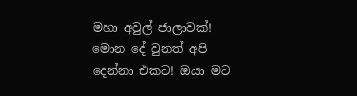මහා අවුල් ජාලාවක්! මොන දේ වුනත් අපි දෙන්නා එකට! ඔයා මට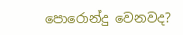පොරොන්දු වෙනවද?